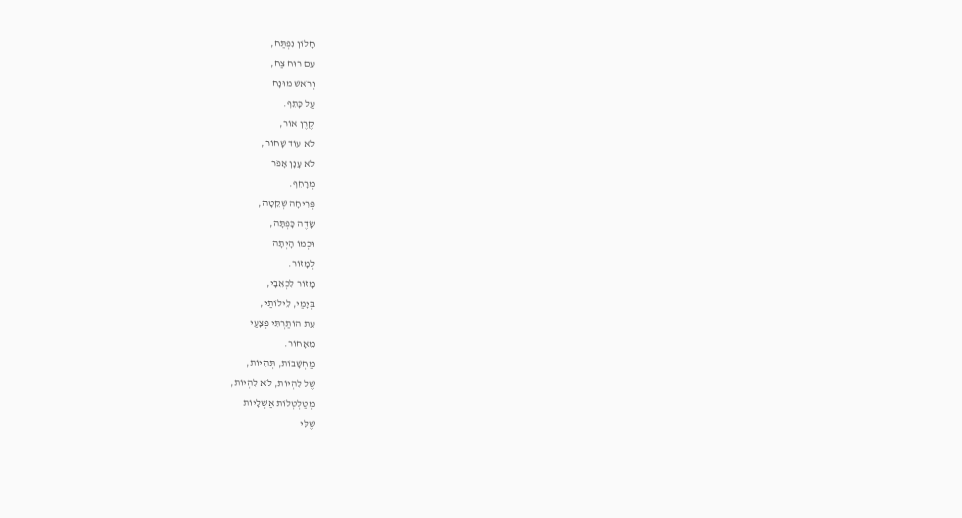חָלוֹן נִפְתַּח,
עִם רוּח צַח,
וְרֹאשׁ מוּנָח
עַל כָּתֵף.
קֶרֶן אוֹר,
לֹא עוֹד שָׁחוֹר,
לֹא עָנָן אָפֹר
מְרָחֵף.
פְּרִיחָה שְׁקֵטָה,
שָׂדֶה כָּפְתָּה,
וּכְמוֹ הָיְתָה
לְמָזוֹר.
מָזוֹר לִכְאֵבָי,
בְּיָמַי, לֵילוֹתַי,
עֵת הוֹתַרְתִּי פְּצָעַי
מֵאָחוֹר.
מַחְשָׁבוֹת, תְּהִיוֹת,
שֶׁל לִהְיוֹת, לֹא לִהְיוֹת,
מְטַלְטְלוֹת אַשְׁלָיוֹת
שֶׁלִּי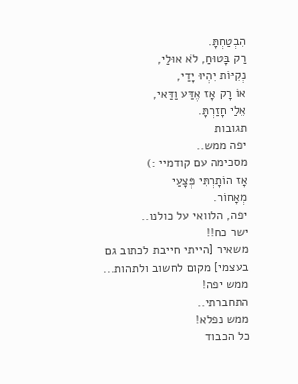הִבְטַחְתָּ.
רַק בָּטוּחַ, לֹא אוּלַי,
נְקִיּוֹת יִהְיוּ יָדַי,
אוֹ רָק אָז אֶדַּע וַדַּאי,
אֵלַי חָזַרְתָּ.
תגובות
יפה ממש..
מסכימה עם קודמיי :)
אָז הוֹתָרְתִּי פְּצָעַי
מְאָחוֹר.
יפה, הלוואי על כולנו..
ישר כח!!
משאיר [הייתי חייבת לכתוב גם בעצמי] מקום לחשוב ולתהות...
ממש יפה!
התחברתי..
ממש נפלא!
כל הכבוד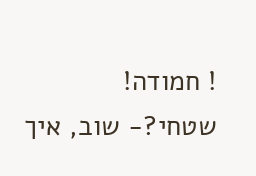! חמודה!
שטחי?- שוב, איך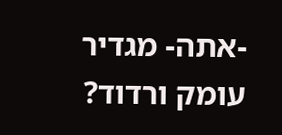-אתה- מגדיר עומק ורדוד?